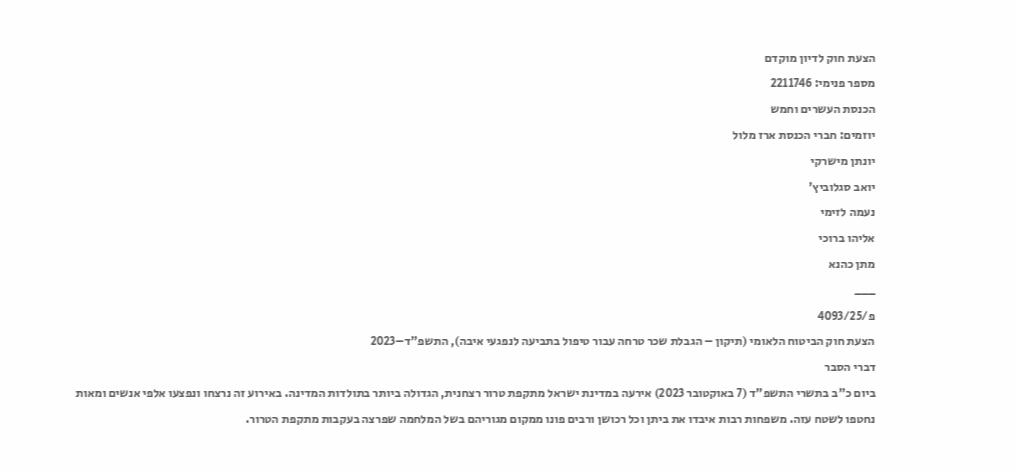הצעת חוק לדיון מוקדם
מספר פנימי: 2211746
הכנסת העשרים וחמש
יוזמים: חברי הכנסת ארז מלול
יונתן מישרקי
יואב סגלוביץ'
נעמה לזימי
אליהו ברוכי
מתן כהנא
___
פ/4093/25
הצעת חוק הביטוח הלאומי (תיקון – הגבלת שכר טרחה עבור טיפול בתביעה לנפגעי איבה), התשפ"ד–2023
דברי הסבר
ביום כ"ב בתשרי התשפ"ד (7 באוקטובר 2023) אירעה במדינת ישראל מתקפת טרור רצחנית, הגדולה ביותר בתולדות המדינה. באירוע זה נרצחו ונפצעו אלפי אנשים ומאות נחטפו לשטח עזה. משפחות רבות איבדו את ביתן וכל רכושן ורבים פונו ממקום מגוריהם בשל המלחמה שפרצה בעקבות מתקפת הטרור.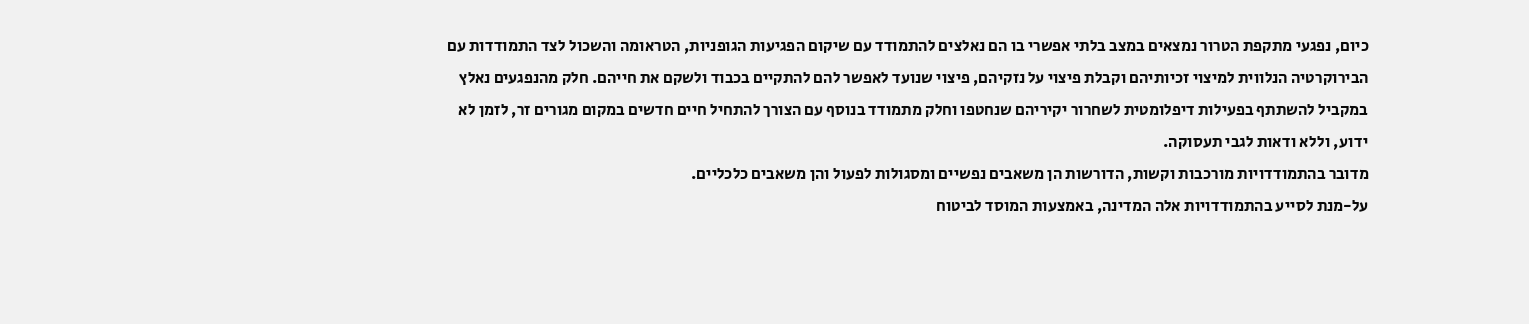כיום, נפגעי מתקפת הטרור נמצאים במצב בלתי אפשרי בו הם נאלצים להתמודד עם שיקום הפגיעות הגופניות, הטראומה והשכול לצד התמודדות עם הבירוקרטיה הנלווית למיצוי זכיותיהם וקבלת פיצוי על נזקיהם, פיצוי שנועד לאפשר להם להתקיים בכבוד ולשקם את חייהם. חלק מהנפגעים נאלץ במקביל להשתתף בפעילות דיפלומטית לשחרור יקיריהם שנחטפו וחלק מתמודד בנוסף עם הצורך להתחיל חיים חדשים במקום מגורים זר, לזמן לא ידוע, וללא ודאות לגבי תעסוקה.
מדובר בהתמודדויות מורכבות וקשות, הדורשות הן משאבים נפשיים ומסגולות לפעול והן משאבים כלכליים.
על-מנת לסייע בהתמודדויות אלה המדינה, באמצעות המוסד לביטוח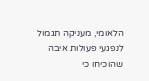הלאומי, מעניקה תגמול לנפגעי פעולות איבה שהוכיחו כי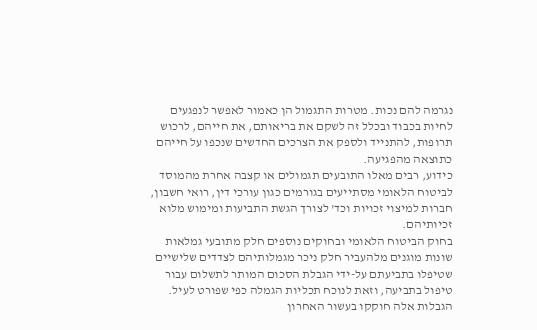נגרמה להם נכות. מטרות התגמול הן כאמור לאפשר לנפגעים לחיות בכבוד ובכלל זה לשקם את בריאותם, את חייהם, לרכוש תרופות, להתנייד ולספק את הצרכים החדשים שנכפו על חייהם כתוצאה מהפגיעה.
כידוע, רבים מאלו התובעים תגמולים או קצבה אחרת מהמוסד לביטוח הלאומי מסתייעים בגורמים כגון עורכי דין, רואי חשבון, חברות למיצוי זכויות וכד' לצורך הגשת התביעות ומימוש מלוא זכיותיהם.
בחוק הביטוח הלאומי ובחוקים נוספים חלק מתובעי גמלאות שונות מוגנים מלהעביר חלק ניכר מגמלותיהם לצדדים שלישיים שטיפלו בתביעתם על-ידי הגבלת הסכום המותר לתשלום עבור טיפול בתביעה, וזאת לנוכח תכליות הגמלה כפי שפורט לעיל. הגבלות אלה חוקקו בעשור האחרון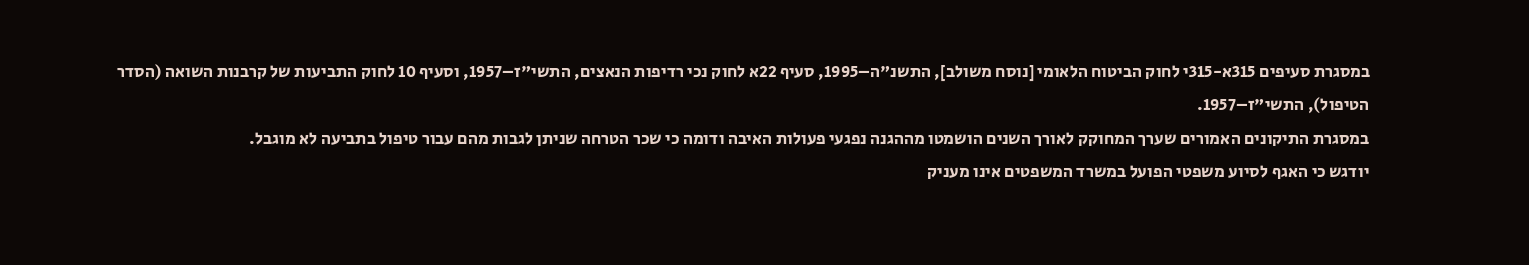במסגרת סעיפים 315א-315י לחוק הביטוח הלאומי [נוסח משולב], התשנ"ה–1995, סעיף 22א לחוק נכי רדיפות הנאצים, התשי"ז–1957, וסעיף 10 לחוק התביעות של קרבנות השואה (הסדר הטיפול), התשי"ז–1957.
במסגרת התיקונים האמורים שערך המחוקק לאורך השנים הושמטו מההגנה נפגעי פעולות האיבה ודומה כי שכר הטרחה שניתן לגבות מהם עבור טיפול בתביעה לא מוגבל.
יודגש כי האגף לסיוע משפטי הפועל במשרד המשפטים אינו מעניק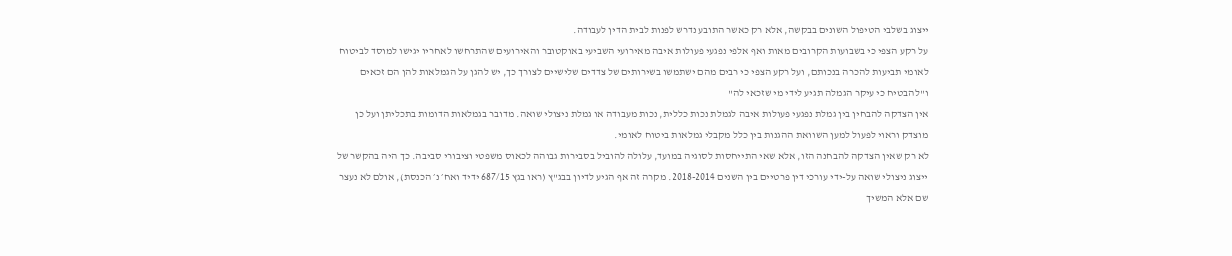ייצוג בשלבי הטיפול השונים בבקשה, אלא רק כאשר התובע נדרש לפנות לבית הדין לעבודה.
על רקע הצפי כי בשבועות הקרובים מאות ואף אלפי נפגעי פעולות איבה מאירועי השביעי באוקטובר והאירועים שהתרחשו לאחריו יגישו למוסד לביטוח לאומי תביעות להכרה בנכותם, ועל רקע הצפי כי רבים מהם ישתמשו בשירותים של צדדים שלישיים לצורך כך, יש להגן על הגמלאות להן הם זכאים ו"להבטיח כי עיקר הגמלה תגיע לידי מי שזכאי לה"
אין הצדקה להבחין בין גמלת נפגעי פעולות איבה לגמלת נכות כללית, נכות מעבודה או גמלת ניצולי שואה. מדובר בגמלאות הדומות בתכליתן ועל כן מוצדק וראוי לפעול למען השוואת ההגנות בין כלל מקבלי גמלאות ביטוח לאומי.
לא רק שאין הצדקה להבחנה הזו, אלא שאי התייחסות לסוגיה במועד, עלולה להוביל בסבירות גבוהה לכאוס משפטי וציבורי סביבה. כך היה בהקשר של ייצוג ניצולי שואה על-ידי עורכי דין פרטיים בין השנים 2018-2014. מקרה זה אף הגיע לדיון בבג"ץ (ראו בגץ 687/15 ידיד ואח׳ נ׳ הכנסת), אולם לא נעצר שם אלא המשיך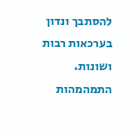להסתבך ונדון בערכאות רבות ושונות. התמהמהות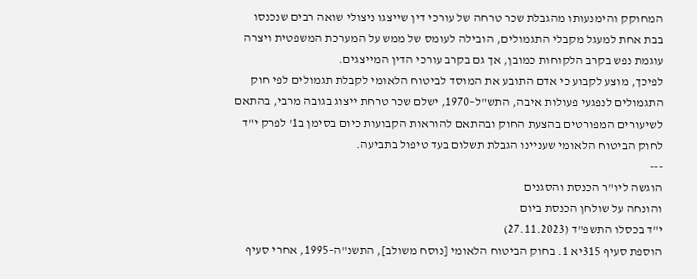המחוקק והימנעותו מהגבלת שכר טרחה של עורכי דין שייצגו ניצולי שואה רבים שנכנסו בבת אחת למעגל מקבלי התגמולים, הובילה לעומס של ממש על המערכת המשפטית ויצרה עוגמת נפש בקרב הלקוחות כמובן, אך גם בקרב עורכי הדין המייצגים.
לפיכך, מוצע לקבוע כי אדם התובע את המוסד לביטוח הלאומי לקבלת תגמולים לפי חוק התגמולים לנפגעי פעולות איבה, התש"ל–1970, ישלם שכר טרחת ייצוג בגובה מרבי, בהתאם לשיעורים המפורטים בהצעת החוק ובהתאם להוראות הקבועות כיום בסימן ב1' לפרק י"ד לחוק הביטוח הלאומי שעניינו הגבלת תשלום בעד טיפול בתביעה.
---
הוגשה ליו"ר הכנסת והסגנים
והונחה על שולחן הכנסת ביום
י"ד בכסלו התשפ"ד (27.11.2023)
הוספת סעיף 315יא 1. בחוק הביטוח הלאומי [נוסח משולב], התשנ"ה–1995, אחרי סעיף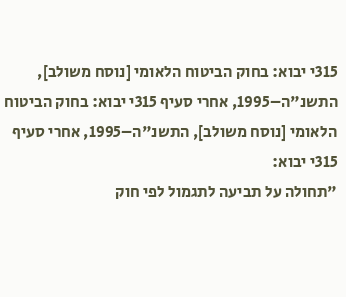315י יבוא: בחוק הביטוח הלאומי [נוסח משולב], התשנ"ה–1995, אחרי סעיף 315י יבוא: בחוק הביטוח הלאומי [נוסח משולב], התשנ"ה–1995, אחרי סעיף 315י יבוא:
"תחולה על תביעה לתגמול לפי חוק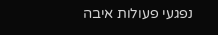נפגעי פעולות איבה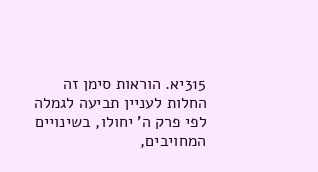315יא. הוראות סימן זה החלות לעניין תביעה לגמלה לפי פרק ה' יחולו, בשינויים המחויבים,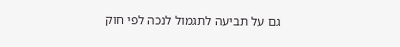גם על תביעה לתגמול לנכה לפי חוק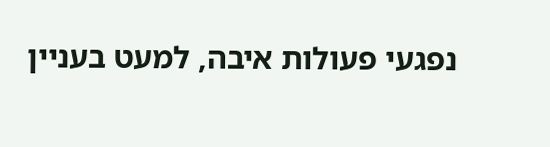נפגעי פעולות איבה, למעט בעניין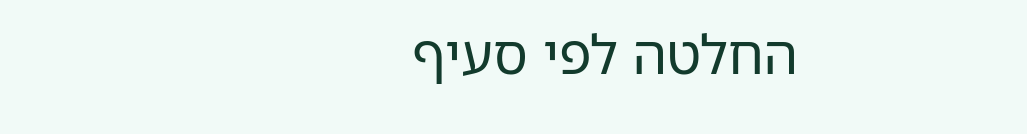החלטה לפי סעיף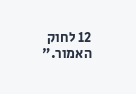12 לחוק האמור."